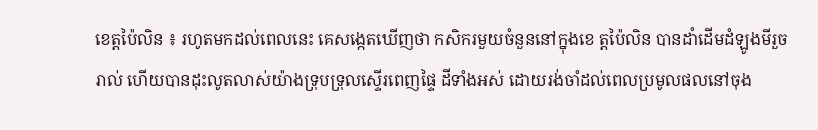ខេត្តប៉ៃលិន ៖ រហូតមកដល់ពេលនេះ គេសង្កេតឃើញថា កសិករមួយចំនួននៅក្នុងខេ ត្តប៉ៃលិន បានដាំដើមដំឡូងមីរួចរាល់ ហើយបានដុះលូតលាស់យ៉ាងទ្រុបទ្រុលស្ទើរពេញផ្ទៃ ដីទាំងអស់ ដោយរង់ចាំដល់ពេលប្រមូលផលនៅចុង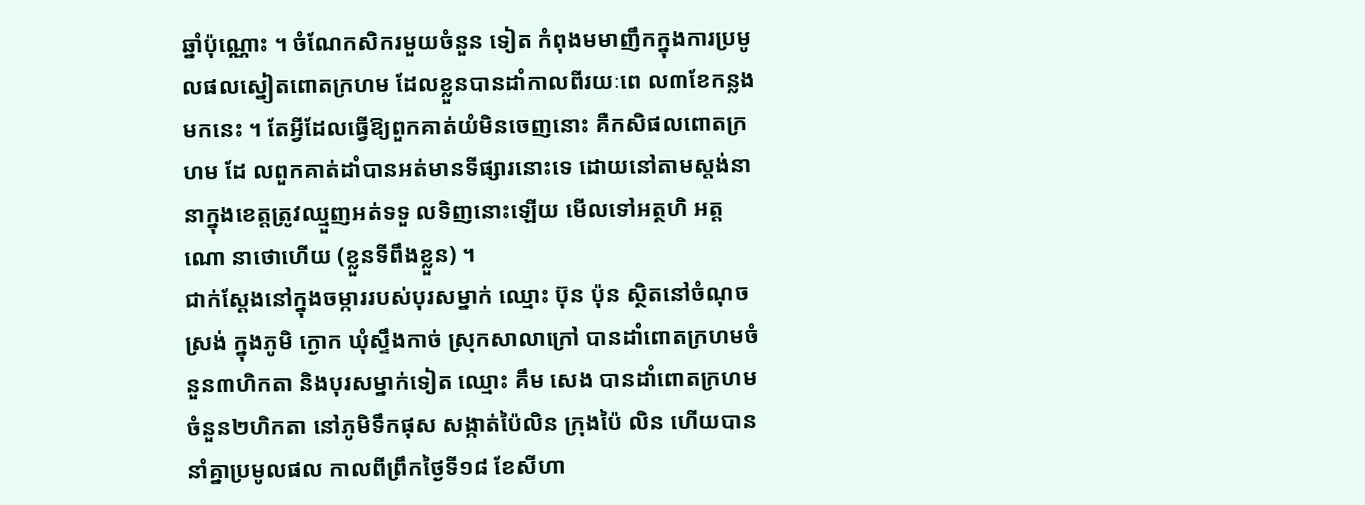ឆ្នាំប៉ុណ្ណោះ ។ ចំណែកសិករមួយចំនួន ទៀត កំពុងមមាញឹកក្នុងការប្រមូលផលស្នៀតពោតក្រហម ដែលខ្លួនបានដាំកាលពីរយៈពេ ល៣ខែកន្លងមកនេះ ។ តែអ្វីដែលធ្វើឱ្យពួកគាត់យំមិនចេញនោះ គឺកសិផលពោតក្រហម ដែ លពួកគាត់ដាំបានអត់មានទីផ្សារនោះទេ ដោយនៅតាមស្តង់នានាក្នុងខេត្តត្រូវឈ្មួញអត់ទទួ លទិញនោះឡើយ មើលទៅអត្ថហិ អត្តណោ នាថោហើយ (ខ្លួនទីពឹងខ្លួន) ។
ជាក់ស្តែងនៅក្នុងចម្ការរបស់បុរសម្នាក់ ឈ្មោះ ប៊ុន ប៉ុន ស្ថិតនៅចំណុចស្រង់ ក្នុងភូមិ ក្ងោក ឃុំស្ទឹងកាច់ ស្រុកសាលាក្រៅ បានដាំពោតក្រហមចំនួន៣ហិកតា និងបុរសម្នាក់ទៀត ឈ្មោះ គឹម សេង បានដាំពោតក្រហមចំនួន២ហិកតា នៅភូមិទឹកផុស សង្កាត់ប៉ៃលិន ក្រុងប៉ៃ លិន ហើយបាននាំគ្នាប្រមូលផល កាលពីព្រឹកថ្ងៃទី១៨ ខែសីហា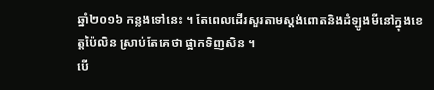ឆ្នាំ២០១៦ កន្លងទៅនេះ ។ តែពេលដើរសួរតាមស្តង់ពោតនិងដំឡូងមីនៅក្នុងខេត្តប៉ៃលិន ស្រាប់តែគេថា ផ្អាកទិញសិន ។
បើ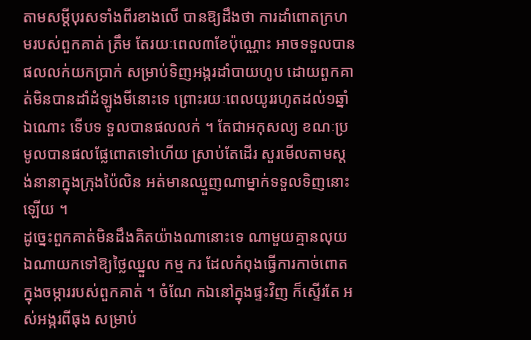តាមសម្តីបុរសទាំងពីរខាងលើ បានឱ្យដឹងថា ការដាំពោតក្រហមរបស់ពួកគាត់ ត្រឹម តែរយៈពេល៣ខែប៉ុណ្ណោះ អាចទទួលបានផលលក់យកប្រាក់ សម្រាប់ទិញអង្ករដាំបាយហូប ដោយពួកគាត់មិនបានដាំដំឡូងមីនោះទេ ព្រោះរយៈពេលយូររហូតដល់១ឆ្នាំឯណោះ ទើបទ ទួលបានផលលក់ ។ តែជាអកុសល្យ ខណៈប្រមូលបានផលផ្លែពោតទៅហើយ ស្រាប់តែដើរ សួរមើលតាមស្តង់នានាក្នុងក្រុងប៉ៃលិន អត់មានឈ្មួញណាម្នាក់ទទួលទិញនោះឡើយ ។
ដូច្នេះពួកគាត់មិនដឹងគិតយ៉ាងណានោះទេ ណាមួយគ្មានលុយឯណាយកទៅឱ្យថ្លៃឈ្នួល កម្ម ករ ដែលកំពុងធ្វើការកាច់ពោតក្នុងចម្ការរបស់ពួកគាត់ ។ ចំណែ កឯនៅក្នុងផ្ទះវិញ ក៏ស្ទើរតែ អស់អង្ករពីធុង សម្រាប់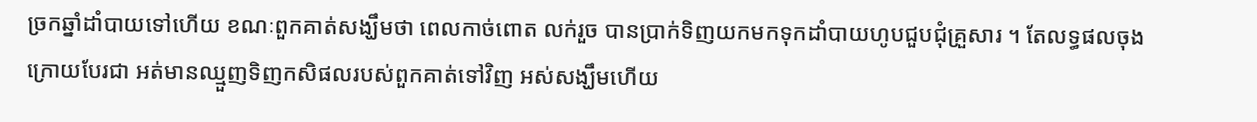ច្រកឆ្នាំដាំបាយទៅហើយ ខណៈពួកគាត់សង្ឃឹមថា ពេលកាច់ពោត លក់រួច បានប្រាក់ទិញយកមកទុកដាំបាយហូបជួបជុំគ្រួសារ ។ តែលទ្ធផលចុងក្រោយបែរជា អត់មានឈ្មួញទិញកសិផលរបស់ពួកគាត់ទៅវិញ អស់សង្ឃឹមហើយ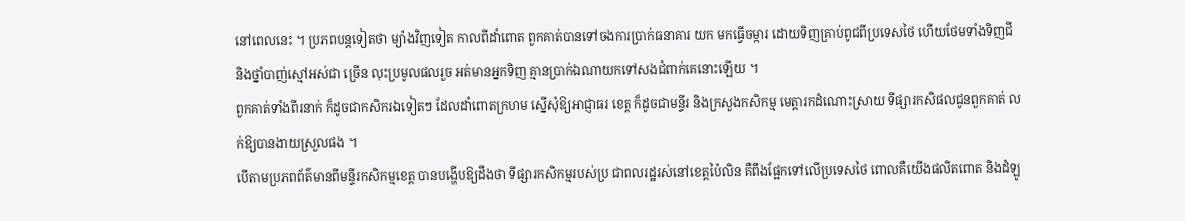នៅពេលនេះ ។ ប្រភពបន្តទៀតថា ម្យ៉ាងវិញទៀត កាលពីដាំពោត ពួកគាត់បានទៅចងការប្រាក់ធនាគារ យក មកធ្វើចម្ការ ដោយទិញគ្រាប់ពូជពីប្រទេសថៃ ហើយថែមទាំងទិញជី និងថ្នាំបាញ់ស្មៅអស់ជា ច្រើន លុះប្រមូលផលរួច អត់មានអ្នកទិញ គ្មានប្រាក់ឯណាយកទៅសងជំពាក់គេនោះឡើយ ។
ពួកគាត់ទាំងពីរនាក់ ក៏ដូចជាកសិករឯទៀតៗ ដែលដាំពោតក្រហម ស្នើសុំឱ្យអាជ្ញាធរ ខេត្ត ក៏ដូចជាមន្ទីរ និងក្រសួងកសិកម្ម មេត្តារកដំណោះស្រាយ ទីផ្សារកសិផលជូនពួកគាត់ លក់ឱ្យបានងាយស្រួលផង ។
បើតាមប្រភពព័ត៌មានពីមន្ទីរកសិកម្មខេត្ត បានបង្ហើបឱ្យដឹងថា ទីផ្សារកសិកម្មរបស់ប្រ ជាពលរដ្ឋរស់នៅខេត្តប៉ៃលិន គឺពឹងផ្អែកទៅលើប្រទេសថៃ ពោលគឺយើងផលិតពោត និងដំឡូ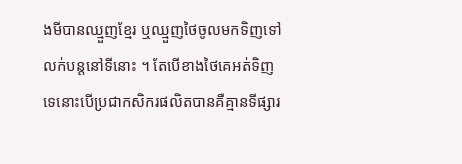ងមីបានឈ្មួញខ្មែរ ឬឈ្មួញថៃចូលមកទិញទៅលក់បន្តនៅទីនោះ ។ តែបើខាងថៃគេអត់ទិញ ទេនោះបើប្រជាកសិករផលិតបានគឺគ្មានទីផ្សារ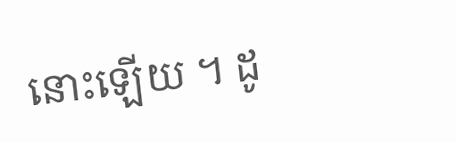នោះឡើយ ។ ដូ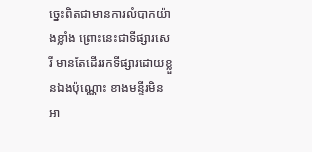ច្នេះពិតជាមានការលំបាកយ៉ា ងខ្លាំង ព្រោះនេះជាទីផ្សារសេរី មានតែដើររកទីផ្សារដោយខ្លួនឯងប៉ុណ្ណោះ ខាងមន្ទីរមិនអា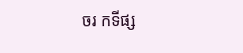ចរ កទីផ្ស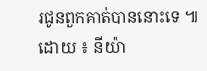រជូនពួកគាត់បាននោះទេ ៕
ដោយ ៖ នីយ៉ា